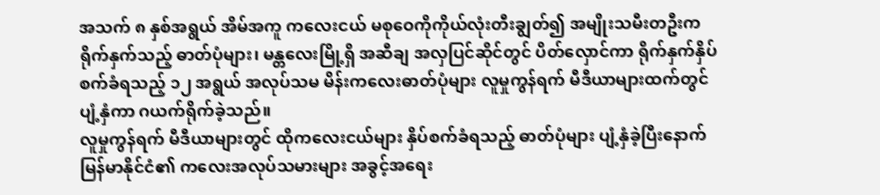အသက် ၈ နှစ်အရွယ် အိမ်အကူ ကလေးငယ် မစုဝေကိုကိုယ်လုံးတီးချွတ်၍ အမျိုးသမီးတဦးက ရိုက်နှက်သည့် ဓာတ်ပုံများ၊ မန္တလေးမြို့ရှိ အဆီချ အလှပြင်ဆိုင်တွင် ပိတ်လှောင်ကာ ရိုက်နှက်နှိပ်စက်ခံရသည့် ၁၂ အရွယ် အလုပ်သမ မိန်းကလေးဓာတ်ပုံများ လူမှုကွန်ရက် မီဒီယာများထက်တွင် ပျံ့နှံကာ ဂယက်ရိုက်ခဲ့သည်။
လူမှုကွန်ရက် မီဒီယာများတွင် ထိုကလေးငယ်များ နှိပ်စက်ခံရသည့် ဓာတ်ပုံများ ပျံ့နှံခဲ့ပြီးနောက် မြန်မာနိုင်ငံ၏ ကလေးအလုပ်သမားများ အခွင့်အရေး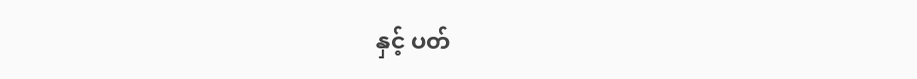နှင့် ပတ်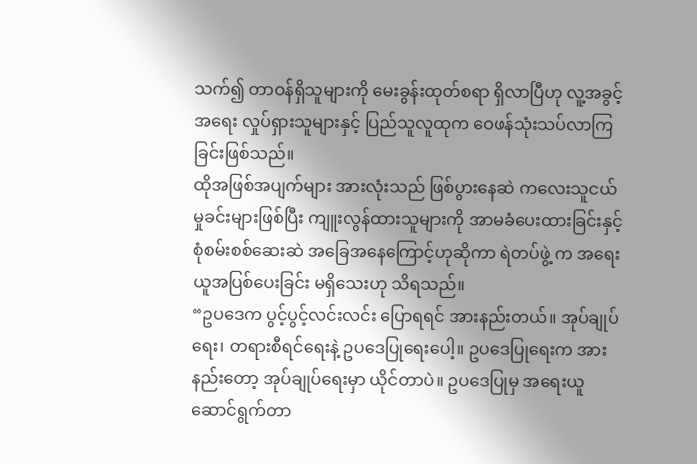သက်၍ တာဝန်ရှိသူများကို မေးခွန်းထုတ်စရာ ရှိလာပြီဟု လူ့အခွင့်အရေး လှုပ်ရှားသူများနှင့် ပြည်သူလူထုက ဝေဖန်သုံးသပ်လာကြခြင်းဖြစ်သည်။
ထိုအဖြစ်အပျက်များ အားလုံးသည် ဖြစ်ပွားနေဆဲ ကလေးသူငယ် မှုခင်းများဖြစ်ပြီး ကျူးလွန်ထားသူများကို အာမခံပေးထားခြင်းနှင့် စုံစမ်းစစ်ဆေးဆဲ အခြေအနေကြောင့်ဟုဆိုကာ ရဲတပ်ဖွဲ့ က အရေးယူအပြစ်ပေးခြင်း မရှိသေးဟု သိရသည်။
“ဥပဒေက ပွင့်ပွင့်လင်းလင်း ပြောရရင် အားနည်းတယ်။ အုပ်ချုပ်ရေး၊ တရားစီရင်ရေးနဲ့ ဥပဒေပြုရေးပေါ့။ ဥပဒေပြုရေးက အားနည်းတော့ အုပ်ချုပ်ရေးမှာ ယိုင်တာပဲ။ ဥပဒေပြုမှ အရေးယူဆောင်ရွက်တာ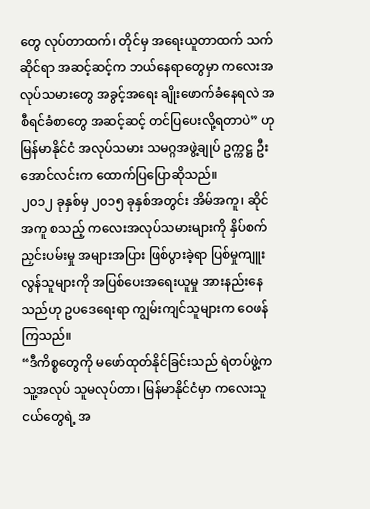တွေ လုပ်တာထက်၊ တိုင်မှ အရေးယူတာထက် သက်ဆိုင်ရာ အဆင့်ဆင့်က ဘယ်နေရာတွေမှာ ကလေးအလုပ်သမားတွေ အခွင့်အရေး ချိုးဖောက်ခံနေရလဲ အစီရင်ခံစာတွေ အဆင့်ဆင့် တင်ပြပေးလို့ရတာပဲ” ဟု မြန်မာနိုင်ငံ အလုပ်သမား သမဂ္ဂအဖွဲ့ချုပ် ဥက္ကဋ္ဌ ဦးအောင်လင်းက ထောက်ပြပြောဆိုသည်။
၂၀၁၂ ခုနှစ်မှ ၂၀၁၅ ခုနှစ်အတွင်း အိမ်အကူ၊ ဆိုင်အကူ စသည့် ကလေးအလုပ်သမားများကို နှိပ်စက်ညှင်းပမ်းမှု အများအပြား ဖြစ်ပွားခဲ့ရာ ပြစ်မှုကျူးလွန်သူများကို အပြစ်ပေးအရေးယူမှု အားနည်းနေသည်ဟု ဥပဒေရေးရာ ကျွမ်းကျင်သူများက ဝေဖန်ကြသည်။
“ဒီကိစ္စတွေကို မဖော်ထုတ်နိုင်ခြင်းသည် ရဲတပ်ဖွဲ့က သူ့အလုပ် သူမလုပ်တာ၊ မြန်မာနိုင်ငံမှာ ကလေးသူငယ်တွေရဲ့ အ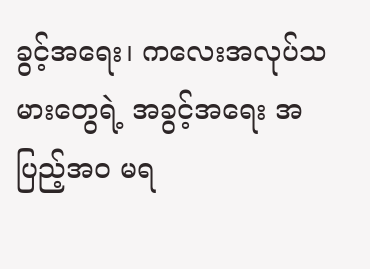ခွင့်အရေး၊ ကလေးအလုပ်သမားတွေရဲ့ အခွင့်အရေး အပြည့်အဝ မရ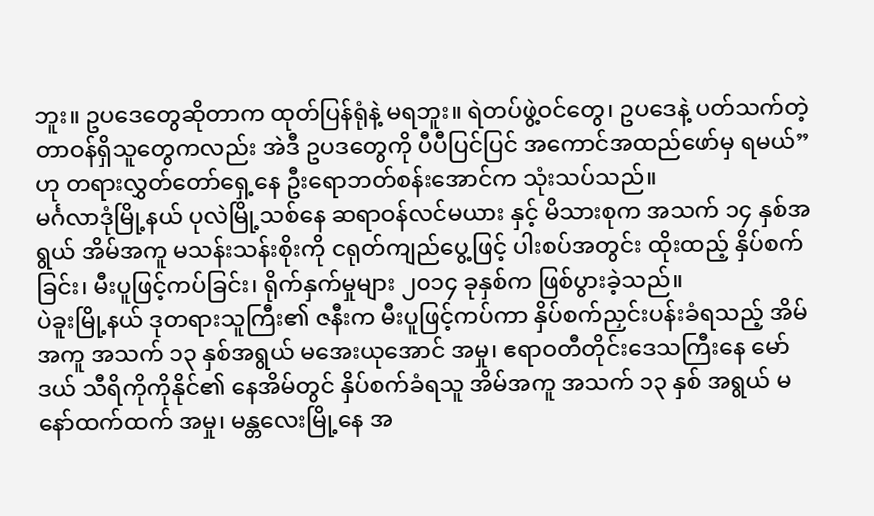ဘူး။ ဥပဒေတွေဆိုတာက ထုတ်ပြန်ရုံနဲ့ မရဘူး။ ရဲတပ်ဖွဲ့ဝင်တွေ၊ ဥပဒေနဲ့ ပတ်သက်တဲ့ တာဝန်ရှိသူတွေကလည်း အဲဒီ ဥပဒတွေကို ပီပီပြင်ပြင် အကောင်အထည်ဖော်မှ ရမယ်” ဟု တရားလွှတ်တော်ရှေ့နေ ဦးရောဘတ်စန်းအောင်က သုံးသပ်သည်။
မင်္ဂလာဒုံမြို့နယ် ပုလဲမြို့သစ်နေ ဆရာဝန်လင်မယား နှင့် မိသားစုက အသက် ၁၄ နှစ်အရွယ် အိမ်အကူ မသန်းသန်းစိုးကို ငရုတ်ကျည်ပွေ့ဖြင့် ပါးစပ်အတွင်း ထိုးထည့် နှိပ်စက်ခြင်း၊ မီးပူဖြင့်ကပ်ခြင်း၊ ရိုက်နှက်မှုများ ၂၀၁၄ ခုနှစ်က ဖြစ်ပွားခဲ့သည်။
ပဲခူးမြို့နယ် ဒုတရားသူကြီး၏ ဇနီးက မီးပူဖြင့်ကပ်ကာ နှိပ်စက်ညှင်းပန်းခံရသည့် အိမ်အကူ အသက် ၁၃ နှစ်အရွယ် မအေးယုအောင် အမှု၊ ဧရာဝတီတိုင်းဒေသကြီးနေ မော်ဒယ် သီရိကိုကိုနိုင်၏ နေအိမ်တွင် နှိပ်စက်ခံရသူ အိမ်အကူ အသက် ၁၃ နှစ် အရွယ် မနော်ထက်ထက် အမှု၊ မန္တလေးမြို့နေ အ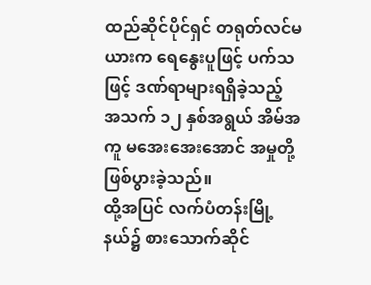ထည်ဆိုင်ပိုင်ရှင် တရုတ်လင်မယားက ရေနွေးပူဖြင့် ပက်သဖြင့် ဒဏ်ရာများရရှိခဲ့သည့် အသက် ၁၂ နှစ်အရွယ် အိမ်အကူ မအေးအေးအောင် အမှုတို့ ဖြစ်ပွားခဲ့သည်။
ထို့အပြင် လက်ပံတန်းမြို့နယ်၌ စားသောက်ဆိုင်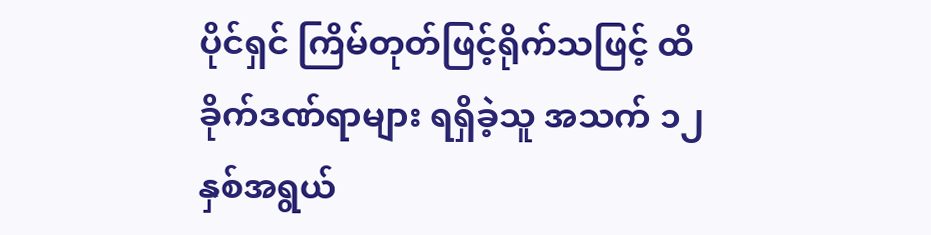ပိုင်ရှင် ကြိမ်တုတ်ဖြင့်ရိုက်သဖြင့် ထိခိုက်ဒဏ်ရာများ ရရှိခဲ့သူ အသက် ၁၂ နှစ်အရွယ်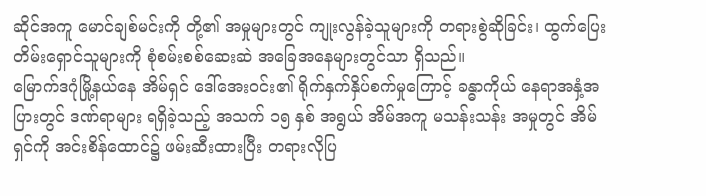ဆိုင်အကူ မောင်ချစ်မင်းကို တို့၏ အမှုများတွင် ကျုးလွန်ခဲ့သူများကို တရားစွဲဆိုခြင်း၊ ထွက်ပြေး တိမ်းရှောင်သူများကို စုံစမ်းစစ်ဆေးဆဲ အခြေအနေများတွင်သာ ရှိသည်။
မြောက်ဒဂုံမြို့နယ်နေ အိမ်ရှင် ဒေါ်အေးဝင်း၏ ရိုက်နှက်နှိပ်စက်မှုကြောင့် ခန္ဓာကိုယ် နေရာအနှံ့အပြားတွင် ဒဏ်ရာများ ရရှိခဲ့သည့် အသက် ၁၅ နှစ် အရွယ် အိမ်အကူ မသန်းသန်း အမှုတွင် အိမ်ရှင်ကို အင်းစိန်ထောင်၌ ဖမ်းဆီးထားပြီး တရားလိုပြ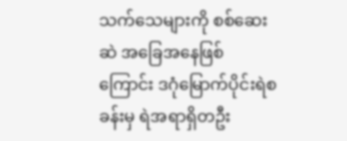သက်သေများကို စစ်ဆေးဆဲ အခြေအနေဖြစ်ကြောင်း ဒဂုံမြောက်ပိုင်းရဲစခန်းမှ ရဲအရာရှိတဦး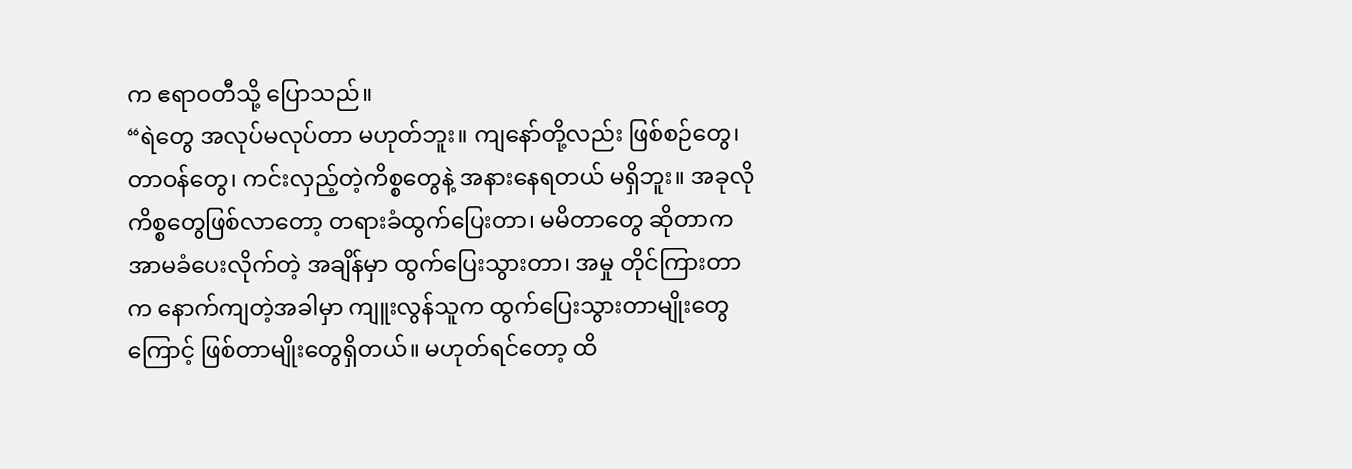က ဧရာဝတီသို့ ပြောသည်။
“ရဲတွေ အလုပ်မလုပ်တာ မဟုတ်ဘူး။ ကျနော်တို့လည်း ဖြစ်စဉ်တွေ၊ တာဝန်တွေ၊ ကင်းလှည့်တဲ့ကိစ္စတွေနဲ့ အနားနေရတယ် မရှိဘူး။ အခုလို ကိစ္စတွေဖြစ်လာတော့ တရားခံထွက်ပြေးတာ၊ မမိတာတွေ ဆိုတာက အာမခံပေးလိုက်တဲ့ အချိန်မှာ ထွက်ပြေးသွားတာ၊ အမှု တိုင်ကြားတာက နောက်ကျတဲ့အခါမှာ ကျူးလွန်သူက ထွက်ပြေးသွားတာမျိုးတွေကြောင့် ဖြစ်တာမျိုးတွေရှိတယ်။ မဟုတ်ရင်တော့ ထိ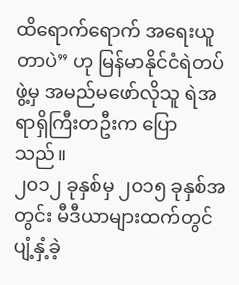ထိရောက်ရောက် အရေးယူတာပဲ” ဟု မြန်မာနိုင်ငံရဲတပ်ဖွဲ့မှ အမည်မဖော်လိုသူ ရဲအရာရှိကြီးတဦးက ပြောသည်။
၂၀၁၂ ခုနှစ်မှ ၂၀၁၅ ခုနှစ်အတွင်း မီဒီယာများထက်တွင် ပျံ့နှံ့ခဲ့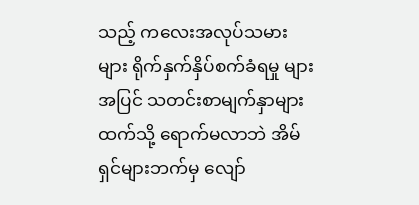သည့် ကလေးအလုပ်သမားများ ရိုက်နှက်နှိပ်စက်ခံရမှု များအပြင် သတင်းစာမျက်နှာများထက်သို့ ရောက်မလာဘဲ အိမ်ရှင်များဘက်မှ လျော်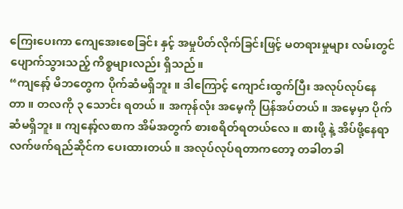ကြေးပေးကာ ကျေအေးစေခြင်း နှင့် အမှုပိတ်လိုက်ခြင်းဖြင့် မတရားမှုများ လမ်းတွင်ပျောက်သွားသည့် ကိစ္စများလည်း ရှိသည်။
“ကျနော့် မိဘတွေက ပိုက်ဆံမရှိဘူး။ ဒါကြောင့် ကျောင်းထွက်ပြီး အလုပ်လုပ်နေတာ။ တလကို ၃ သောင်း ရတယ်။ အကုန်လုံး အမေ့ကို ပြန်အပ်တယ်။ အမေ့မှာ ပိုက်ဆံမရှိဘူး။ ကျနော့်လစာက အိမ်အတွက် စားစရိတ်ရတယ်လေ။ စားဖို့ နဲ့ အိပ်ဖို့နေရာ လက်ဖက်ရည်ဆိုင်က ပေးထားတယ်။ အလုပ်လုပ်ရတာကတော့ တခါတခါ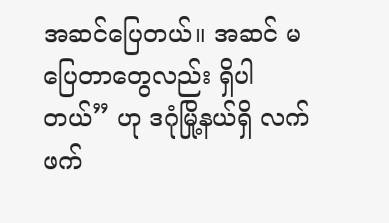အဆင်ပြေတယ်။ အဆင် မပြေတာတွေလည်း ရှိပါတယ်” ဟု ဒဂုံမြို့နယ်ရှိ လက်ဖက်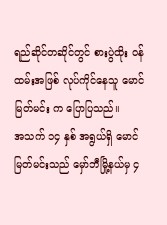ရည်ဆိုင်တဆိုင်တွင် စားပွဲထိုး ဝန်ထမ်းအဖြစ် လုပ်ကိုင်နေသူ မောင်မြတ်မင်း က ပြောပြသည်။
အသက် ၁၄ နှစ် အရွယ်ရှိ မောင်မြတ်မင်းသည် မှော်ဘီမြို့နယ်မှ ၄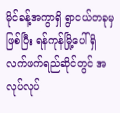မိုင်ခန့်အကွာရှိ ရွာငယ်တခုမှဖြစ်ပြီး ရန်ကုန်မြို့ပေါ် ရှိ လက်ဖက်ရည်ဆိုင်တွင် အလုပ်လုပ်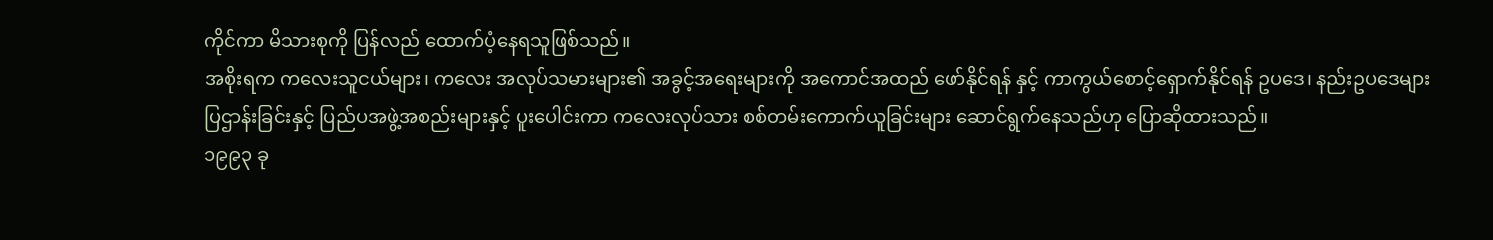ကိုင်ကာ မိသားစုကို ပြန်လည် ထောက်ပံ့နေရသူဖြစ်သည်။
အစိုးရက ကလေးသူငယ်များ၊ ကလေး အလုပ်သမားများ၏ အခွင့်အရေးများကို အကောင်အထည် ဖော်နိုင်ရန် နှင့် ကာကွယ်စောင့်ရှောက်နိုင်ရန် ဥပဒေ၊ နည်းဥပဒေများ ပြဌာန်းခြင်းနှင့် ပြည်ပအဖွဲ့အစည်းများနှင့် ပူးပေါင်းကာ ကလေးလုပ်သား စစ်တမ်းကောက်ယူခြင်းများ ဆောင်ရွက်နေသည်ဟု ပြောဆိုထားသည်။
၁၉၉၃ ခု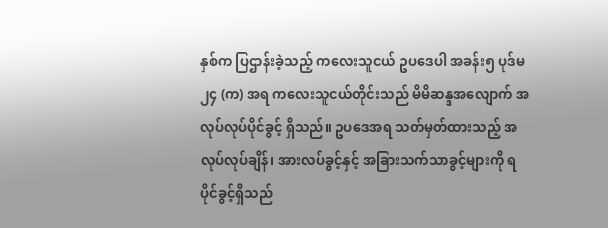နှစ်က ပြဌာန်းခဲ့သည့် ကလေးသူငယ် ဥပဒေပါ အခန်း၅ ပုဒ်မ ၂၄ (က) အရ ကလေးသူငယ်တိုင်းသည် မိမိဆန္ဒအလျောက် အလုပ်လုပ်ပိုင်ခွင့် ရှိသည်။ ဥပဒေအရ သတ်မှတ်ထားသည့် အလုပ်လုပ်ချိန်၊ အားလပ်ခွင့်နှင့် အခြားသက်သာခွင့်များကို ရပိုင်ခွင့်ရှိသည်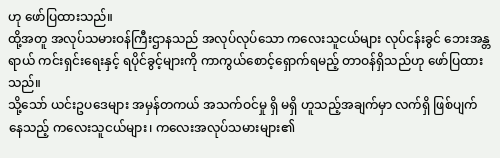ဟု ဖော်ပြထားသည်။
ထို့အတူ အလုပ်သမားဝန်ကြီးဌာနသည် အလုပ်လုပ်သော ကလေးသူငယ်များ လုပ်ငန်းခွင် ဘေးအန္တရာယ် ကင်းရှင်းရေးနှင့် ရပိုင်ခွင့်များကို ကာကွယ်စောင့်ရှောက်ရမည့် တာဝန်ရှိသည်ဟု ဖော်ပြထားသည်။
သို့သော် ယင်းဥပဒေများ အမှန်တကယ် အသက်ဝင်မှု ရှိ မရှိ ဟူသည့်အချက်မှာ လက်ရှိ ဖြစ်ပျက်နေသည့် ကလေးသူငယ်များ၊ ကလေးအလုပ်သမားများ၏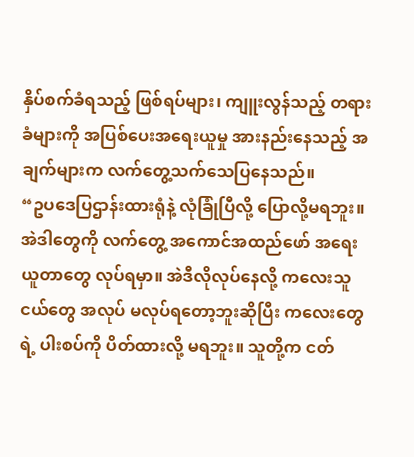နှိပ်စက်ခံရသည့် ဖြစ်ရပ်များ၊ ကျူးလွန်သည့် တရားခံများကို အပြစ်ပေးအရေးယူမှု အားနည်းနေသည့် အချက်များက လက်တွေ့သက်သေပြနေသည်။
“ဥပဒေပြဌာန်းထားရုံနဲ့ လုံခြုံပြီလို့ ပြောလို့မရဘူး။ အဲဒါတွေကို လက်တွေ့ အကောင်အထည်ဖော် အရေးယူတာတွေ လုပ်ရမှာ။ အဲဒီလိုလုပ်နေလို့ ကလေးသူငယ်တွေ အလုပ် မလုပ်ရတော့ဘူးဆိုပြီး ကလေးတွေရဲ့ ပါးစပ်ကို ပိတ်ထားလို့ မရဘူး။ သူတို့က ငတ်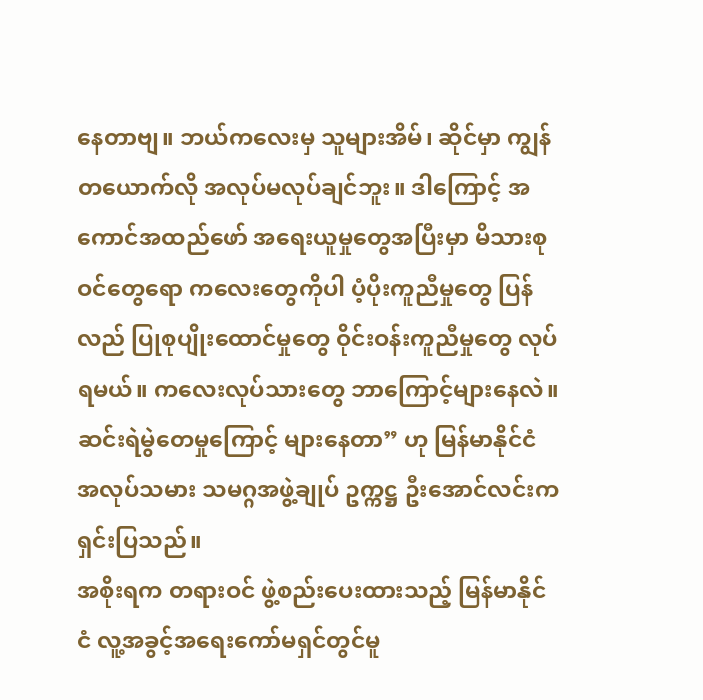နေတာဗျ။ ဘယ်ကလေးမှ သူများအိမ်၊ ဆိုင်မှာ ကျွန်တယောက်လို အလုပ်မလုပ်ချင်ဘူး။ ဒါကြောင့် အကောင်အထည်ဖော် အရေးယူမှုတွေအပြီးမှာ မိသားစုဝင်တွေရော ကလေးတွေကိုပါ ပံ့ပိုးကူညီမှုတွေ ပြန်လည် ပြုစုပျိုးထောင်မှုတွေ ဝိုင်းဝန်းကူညီမှုတွေ လုပ်ရမယ်။ ကလေးလုပ်သားတွေ ဘာကြောင့်များနေလဲ။ ဆင်းရဲမွဲတေမှုကြောင့် များနေတာ” ဟု မြန်မာနိုင်ငံ အလုပ်သမား သမဂ္ဂအဖွဲ့ချုပ် ဥက္ကဋ္ဌ ဦးအောင်လင်းက ရှင်းပြသည်။
အစိုးရက တရားဝင် ဖွဲ့စည်းပေးထားသည့် မြန်မာနိုင်ငံ လူ့အခွင့်အရေးကော်မရှင်တွင်မူ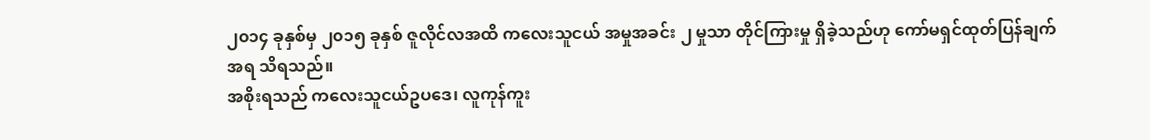၂၀၁၄ ခုနှစ်မှ ၂၀၁၅ ခုနှစ် ဇူလိုင်လအထိ ကလေးသူငယ် အမှုအခင်း ၂ မှုသာ တိုင်ကြားမှု ရှိခဲ့သည်ဟု ကော်မရှင်ထုတ်ပြန်ချက်အရ သိရသည်။
အစိုးရသည် ကလေးသူငယ်ဥပဒေ၊ လူကုန်ကူး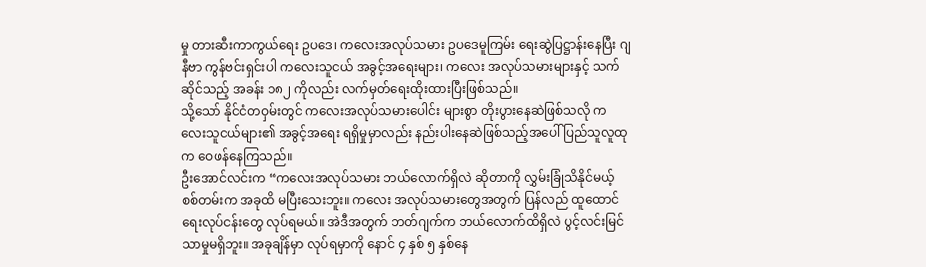မှု တားဆီးကာကွယ်ရေး ဥပဒေ၊ ကလေးအလုပ်သမား ဥပဒေမူကြမ်း ရေးဆွဲပြဋ္ဌာန်းနေပြီး ဂျနီဗာ ကွန်ဗင်းရှင်းပါ ကလေးသူငယ် အခွင့်အရေးများ၊ ကလေး အလုပ်သမားများနှင့် သက်ဆိုင်သည့် အခန်း ၁၈၂ ကိုလည်း လက်မှတ်ရေးထိုးထားပြီးဖြစ်သည်။
သို့သော် နိုင်ငံတဝှမ်းတွင် ကလေးအလုပ်သမားပေါင်း များစွာ တိုးပွားနေဆဲဖြစ်သလို ကလေးသူငယ်များ၏ အခွင့်အရေး ရရှိမှုမှာလည်း နည်းပါးနေဆဲဖြစ်သည့်အပေါ် ပြည်သူလူထုက ဝေဖန်နေကြသည်။
ဦးအောင်လင်းက “ကလေးအလုပ်သမား ဘယ်လောက်ရှိလဲ ဆိုတာကို လွှမ်းခြုံသိနိုင်မယ့် စစ်တမ်းက အခုထိ မပြီးသေးဘူး။ ကလေး အလုပ်သမားတွေအတွက် ပြန်လည် ထူထောင်ရေးလုပ်ငန်းတွေ လုပ်ရမယ်။ အဲဒီအတွက် ဘတ်ဂျက်က ဘယ်လောက်ထိရှိလဲ ပွင့်လင်းမြင်သာမှုမရှိဘူး။ အခုချိန်မှာ လုပ်ရမှာကို နောင် ၄ နှစ် ၅ နှစ်နေ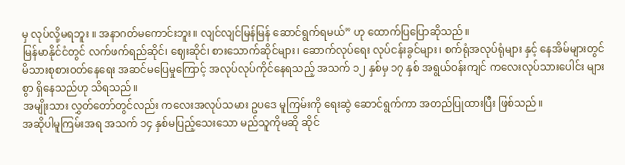မှ လုပ်လို့မရဘူး ။ အနာဂတ်မကောင်းဘူး။ လျင်လျင်မြန်မြန် ဆောင်ရွက်ရမယ်” ဟု ထောက်ပြပြောဆိုသည်။
မြန်မာနိုင်ငံတွင် လက်ဖက်ရည်ဆိုင်၊ ဈေးဆိုင်၊ စားသောက်ဆိုင်များ၊ ဆောက်လုပ်ရေး လုပ်ငန်းခွင်များ၊ စက်ရုံအလုပ်ရုံများ နှင့် နေအိမ်များတွင် မိသားစုစားဝတ်နေရေး အဆင်မပြေမှုကြောင့် အလုပ်လုပ်ကိုင်နေရသည့် အသက် ၁၂ နှစ်မှ ၁၇ နှစ် အရွယ်ဝန်းကျင် ကလေးလုပ်သားပေါင်း များစွာ ရှိနေသည်ဟု သိရသည်။
အမျိုးသား လွှတ်တော်တွင်လည်း ကလေးအလုပ်သမား ဥပဒေ မူကြမ်းကို ရေးဆွဲ ဆောင်ရွက်ကာ အတည်ပြုထားပြီး ဖြစ်သည်။
အဆိုပါမူကြမ်းအရ အသက် ၁၄ နှစ်မပြည့်သေးသော မည်သူကိုမဆို ဆိုင်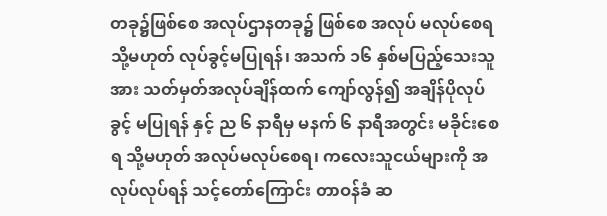တခု၌ဖြစ်စေ အလုပ်ဌာနတခု၌ ဖြစ်စေ အလုပ် မလုပ်စေရ သို့မဟုတ် လုပ်ခွင့်မပြုရန်၊ အသက် ၁၆ နှစ်မပြည့်သေးသူအား သတ်မှတ်အလုပ်ချိန်ထက် ကျော်လွန်၍ အချိန်ပိုလုပ်ခွင့် မပြုရန် နှင့် ည ၆ နာရီမှ မနက် ၆ နာရီအတွင်း မခိုင်းစေရ သို့မဟုတ် အလုပ်မလုပ်စေရ၊ ကလေးသူငယ်များကို အလုပ်လုပ်ရန် သင့်တော်ကြောင်း တာဝန်ခံ ဆ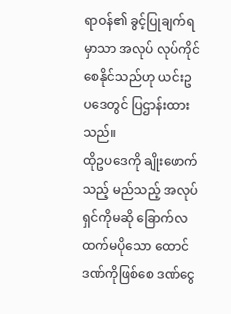ရာဝန်၏ ခွင့်ပြုချက်ရမှာသာ အလုပ် လုပ်ကိုင်စေနိုင်သည်ဟု ယင်းဥပဒေတွင် ပြဌာန်းထားသည်။
ထိုဥပဒေကို ချိုးဖောက်သည့် မည်သည့် အလုပ်ရှင်ကိုမဆို ခြောက်လထက်မပိုသော ထောင်ဒဏ်ကိုဖြစ်စေ ဒဏ်ငွေ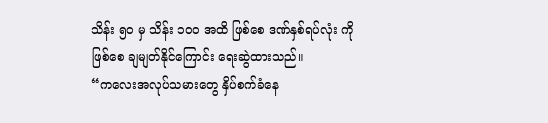သိန်း ၅၀ မှ သိန်း ၁၀၀ အထိ ဖြစ်စေ ဒဏ်နှစ်ရပ်လုံး ကိုဖြစ်စေ ချမျတ်နိုင်ကြောင်း ရေးဆွဲထားသည်။
“ကလေးအလုပ်သမားတွေ နှိပ်စက်ခံနေ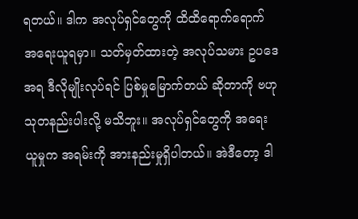ရတယ်။ ဒါက အလုပ်ရှင်တွေကို ထိထိရောက်ရောက် အရေးယူရမှာ။ သတ်မှတ်ထားတဲ့ အလုပ်သမား ဥပဒေအရ ဒီလိုမျိုးလုပ်ရင် ပြစ်မှုမြောက်တယ် ဆိုတာကို ဗဟုသုတနည်းပါးလို့ မသိဘူး။ အလုပ်ရှင်တွေကို အရေးယူမှုက အရမ်းကို အားနည်းမှုရှိပါတယ်။ အဲဒီတော့ ဒါ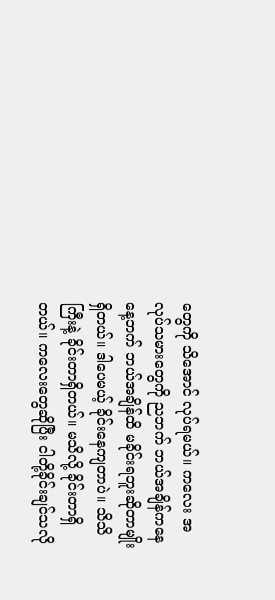တွေကို သိအောင် လုပ်ရမယ်။ ကလေး အလုပ်သမားတွေကို ညဘက် ဘယ်အချိန်ကနေ နေ့ဘက် ဘယ်အချိန်ထိ မခိုင်းရဘူးဆိုတာမျိုး ရှိတယ်။ ဒါပေမယ့် ခိုင်းနေကျတာပဲ။ သိသိကြီးနဲ့ ခိုင်းတာရှိတယ်။ မသိလို့ ခိုင်းတာရှိတယ်။ ကလေးတွေဆိုပြီး ငါတို့ခိုင်းချင်သလို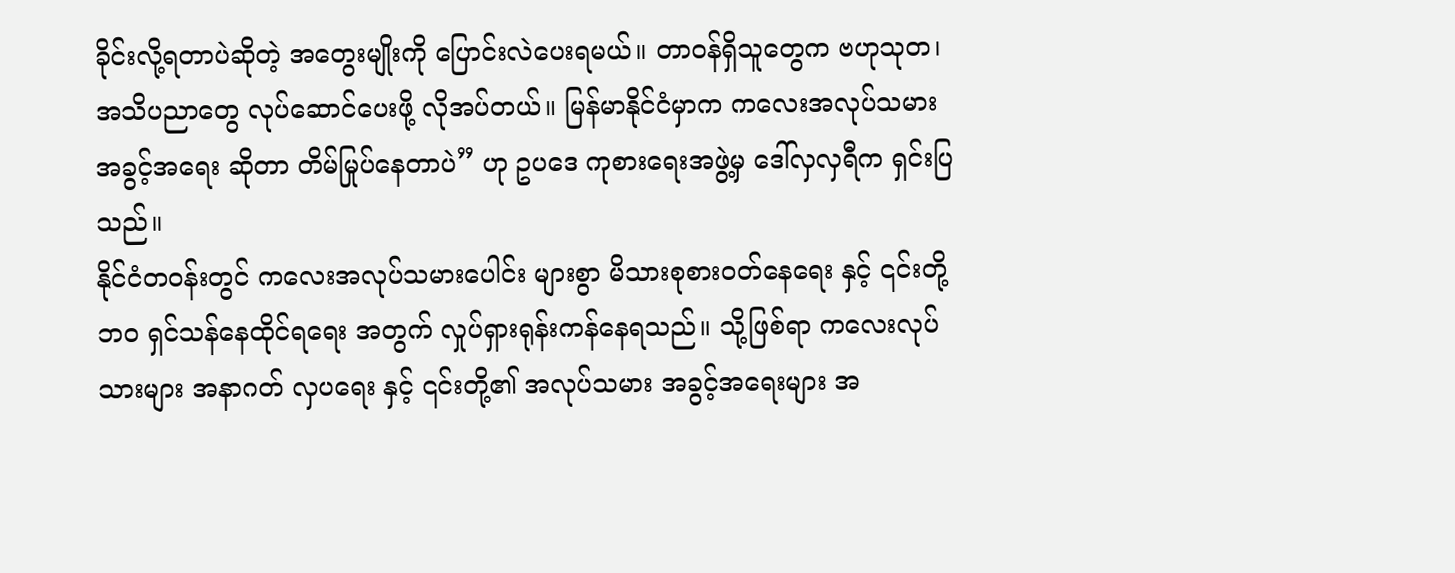ခိုင်းလို့ရတာပဲဆိုတဲ့ အတွေးမျိုးကို ပြောင်းလဲပေးရမယ်။ တာဝန်ရှိသူတွေက ဗဟုသုတ၊ အသိပညာတွေ လုပ်ဆောင်ပေးဖို့ လိုအပ်တယ်။ မြန်မာနိုင်ငံမှာက ကလေးအလုပ်သမား အခွင့်အရေး ဆိုတာ တိမ်မြုပ်နေတာပဲ” ဟု ဥပဒေ ကုစားရေးအဖွဲ့မှ ဒေါ်လှလှရီက ရှင်းပြသည်။
နိုင်ငံတဝန်းတွင် ကလေးအလုပ်သမားပေါင်း များစွာ မိသားစုစားဝတ်နေရေး နှင့် ၎င်းတို့ဘဝ ရှင်သန်နေထိုင်ရရေး အတွက် လှုပ်ရှားရုန်းကန်နေရသည်။ သို့ဖြစ်ရာ ကလေးလုပ်သားများ အနာဂတ် လှပရေး နှင့် ၎င်းတို့၏ အလုပ်သမား အခွင့်အရေးများ အ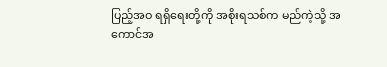ပြည့်အဝ ရရှိရေးတို့ကို အစိုးရသစ်က မည်ကဲ့သို့ အကောင်အ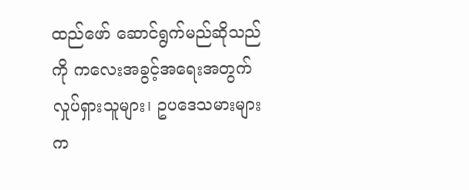ထည်ဖော် ဆောင်ရွက်မည်ဆိုသည်ကို ကလေးအခွင့်အရေးအတွက် လှုပ်ရှားသူများ၊ ဥပဒေသမားများက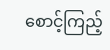စောင့်ကြည့်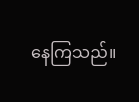နေကြသည်။